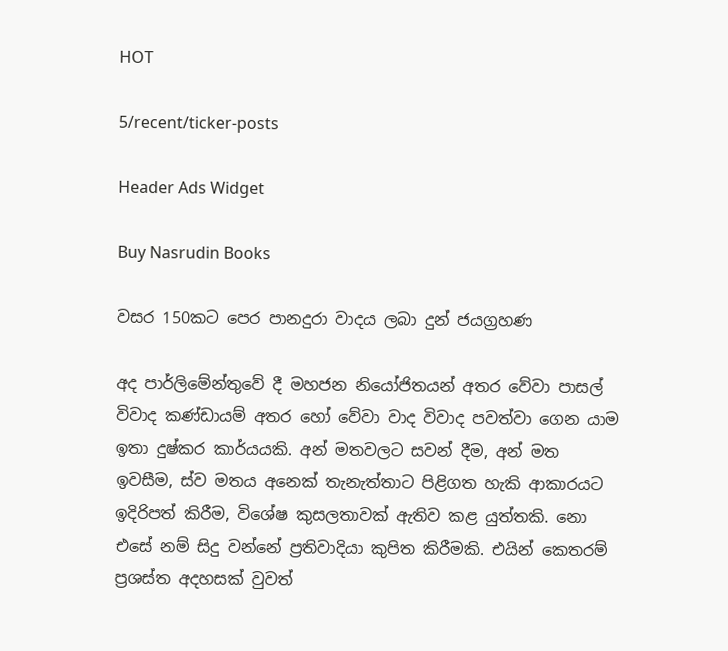HOT

5/recent/ticker-posts

Header Ads Widget

Buy Nasrudin Books

වසර 150කට පෙර පානදුරා වාදය ලබා දුන් ජයග්‍රහණ

අද පාර්ලිමේන්තුවේ දී මහජන නියෝජිතයන් අතර වේවා පාසල් විවාද කණ්ඩායම් අතර හෝ වේවා වාද විවාද පවත්වා ගෙන යාම ඉතා දුෂ්කර කාර්යයකි. අන් මතවලට සවන් දීම, අන් මත ඉවසීම, ස්ව මතය අනෙක් තැනැත්තාට පිළිගත හැකි ආකාරයට ඉදිරිපත් කිරීම, විශේෂ කුසලතාවක් ඇතිව කළ යුත්තකි. නො එසේ නම් සිදු වන්නේ ප්‍රතිවාදියා කුපිත කිරීමකි. එයින් කෙතරම් ප්‍රශස්ත අදහසක් වුවත්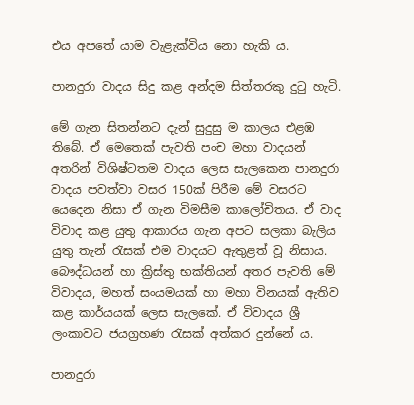එය අපතේ යාම වැළැක්විය නො හැකි ය.

පානදුරා වාදය සිදු කළ අන්දම සිත්තරකු දුටු හැටි.

මේ ගැන සිතන්නට දැන් සුදුසු ම කාලය එළඹ තිබේ. ඒ මෙතෙක් පැවති පංච මහා වාදයන් අතරින් විශිෂ්ටතම වාදය ලෙස සැලකෙන පානදුරා වාදය පවත්වා වසර 150ක් පිරීම මේ වසරට යෙදෙන නිසා ඒ ගැන විමසීම කාලෝචිතය. ඒ වාද විවාද කළ යුතු ආකාරය ගැන අපට සලකා බැලිය යුතු තැන් රැසක් එම වාදයට ඇතුළත් වූ නිසාය. බෞද්ධයන් හා ක්‍රිස්තු භක්තියන් අතර පැවති මේ විවාදය, මහත් සංයමයක් හා මහා විනයක් ඇතිව කළ කාර්යයක් ලෙස සැලකේ. ඒ විවාදය ශ්‍රී ලංකාවට ජයග්‍රහණ රැසක් අත්කර දුන්නේ ය.

පානදුරා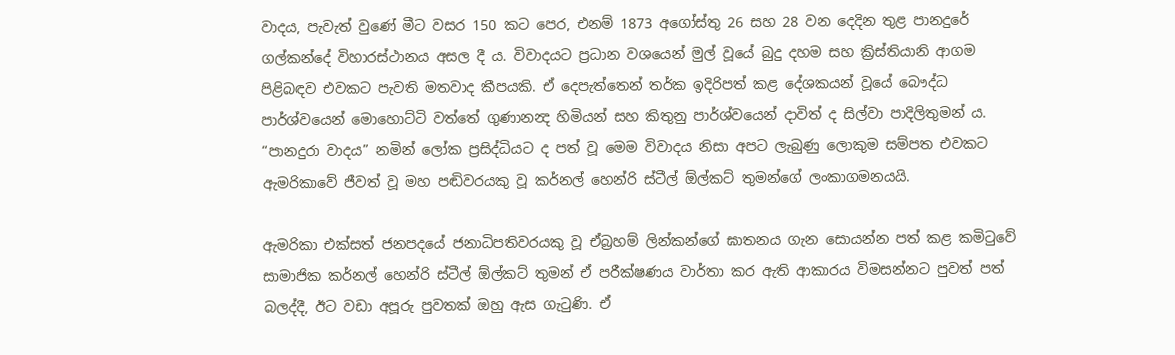වාදය, පැවැත් වුණේ මීට වසර 150 කට පෙර, එනම් 1873 අගෝස්තු 26 සහ 28 වන දෙදින තුළ පානදුරේ ගල්කන්දේ විහාරස්ථානය අසල දී ය. විවාදයට ප්‍රධාන වශයෙන් මුල් වූයේ බුදු දහම සහ ක්‍රිස්තියානි ආගම පිළිබඳව එවකට පැවති මතවාද කීපයකි. ඒ දෙපැත්තෙන් තර්ක ඉදිරිපත් කළ දේශකයන් වූයේ බෞද්ධ පාර්ශ්වයෙන් මොහොට්ටි වත්තේ ගුණානන්‍ද හිමියන් සහ කිතුනු පාර්ශ්වයෙන් දාවිත් ද සිල්වා පාදිලිතුමන් ය. “පානදුරා වාදය” නමින් ලෝක ප්‍රසිද්ධියට ද පත් වූ මෙම විවාදය නිසා අපට ලැබුණු ලොකුම සම්පත එවකට ඇමරිකාවේ ජීවත් වූ මහ පඬිවරයකු වූ කර්නල් හෙන්රි ස්ටීල් ඕල්කට් තුමන්ගේ ලංකාගමනයයි.

ඇමරිකා එක්සත් ජනපදයේ ජනාධිපතිවරයකු වූ ඒබ්‍රහම් ලින්කන්ගේ ඝාතනය ගැන සොයන්න පත් කළ කමිටුවේ සාමාජික කර්නල් හෙන්රි ස්ටීල් ඕල්කට් තුමන් ඒ පරීක්ෂණය වාර්තා කර ඇති ආකාරය විමසන්නට පුවත් පත් බලද්දී, ඊට වඩා අපූරු පුවතක් ඔහු ඇස ගැටුණි. ඒ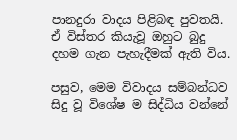පානදුරා වාදය පිළිබඳ පුවතයි. ඒ විස්තර කියැවූ ඔහුට බුදු දහම ගැන පැහැදීමක් ඇති විය.

පසුව, මෙම විවාදය සම්බන්ධව සිදු වූ විශේෂ ම සිද්ධිය වන්නේ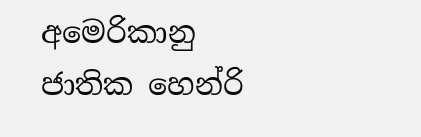අමෙරිකානු ජාතික හෙන්රි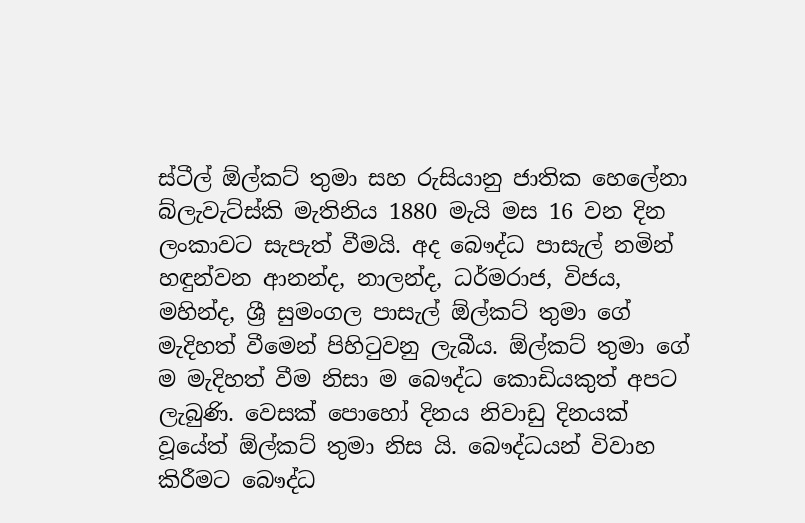ස්ටීල් ඕල්කට් තුමා සහ රුසියානු ජාතික හෙලේනා බ්ලැවැට්ස්කි මැතිනිය 1880 මැයි මස 16 වන දින ලංකාවට සැපැත් වීමයි. අද බෞද්ධ පාසැල් නමින් හඳුන්වන ආනන්ද, නාලන්ද, ධර්මරාජ, විජය, මහින්ද, ශ්‍රී සුමංගල පාසැල් ‍ඕල්කට් තුමා ගේ මැදිහත් වීමෙන් පිහිටුවනු ලැබීය. ඕල්කට් තුමා ගේ ම මැදිහත් වීම නිසා ම බෞද්ධ කොඩියකුත් අපට ලැබුණි. වෙසක් පොහෝ දිනය නිවාඩු දිනයක් වූයේත් ඕල්කට් තුමා නිස යි. බෞද්ධයන් විවාහ කිරීමට බෞද්ධ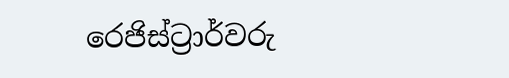රෙජිස්ට්‍රාර්වරු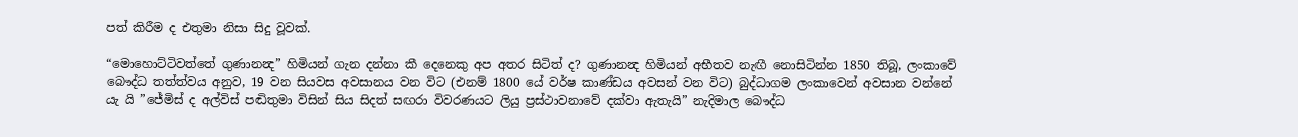පත් කිරීම ද එතුමා නිසා සිදු වූවක්.

“මොහොට්ටිවත්තේ ගුණානන්‍ද” හිමියන් ගැන දන්නා කී දෙනෙකු අප අතර සිටිත් ද? ගුණානන්‍ද හිමියන් අභීතව නැඟී නොසිටින්න 1850 තිබූ, ලංකාවේ බෞද්ධ තත්ත්වය අනුව, 19 වන සියවස අවසානය වන විට (එනම් 1800 යේ වර්ෂ කාණ්ඩය අවසන් වන විට) බුද්ධාගම ලංකාවෙන් අවසාන වන්නේ යැ යි ‍”ජේමිස් ද අල්විස් පඬිතුමා විසින් සිය සිදත් සඟරා විවරණයට ලියු ප්‍රස්ථාවනාවේ දක්වා ඇතැයි” නැදිමාල බෞද්ධ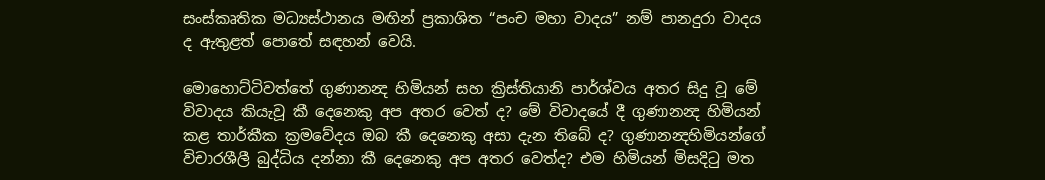සංස්කෘතික මධ්‍යස්ථානය මඟින් ප්‍රකාශිත “පංච මහා වාදය” නම් පානදුරා වාදය ද ඇතුළත් පොතේ සඳහන් වෙයි.

මොහොට්ටිවත්තේ ගුණානන්‍ද හිමියන් සහ ක්‍රිස්තියානි පාර්ශ්වය අතර සිදු වූ මේ විවාදය කියැවූ කී දෙනෙකු අප අතර වෙත් ද? මේ විවාදයේ දී ගුණානන්‍ද හිමියන් කළ තාර්කීක ක්‍රමවේදය ඔබ කී දෙනෙකු අසා දැන තිබේ ද? ගුණානන්‍දහිමියන්ගේ විචාරශීලී බුද්ධිය දන්නා කී දෙනෙකු අප අතර වෙත්ද? එම හිමියන් මිසදිටු මත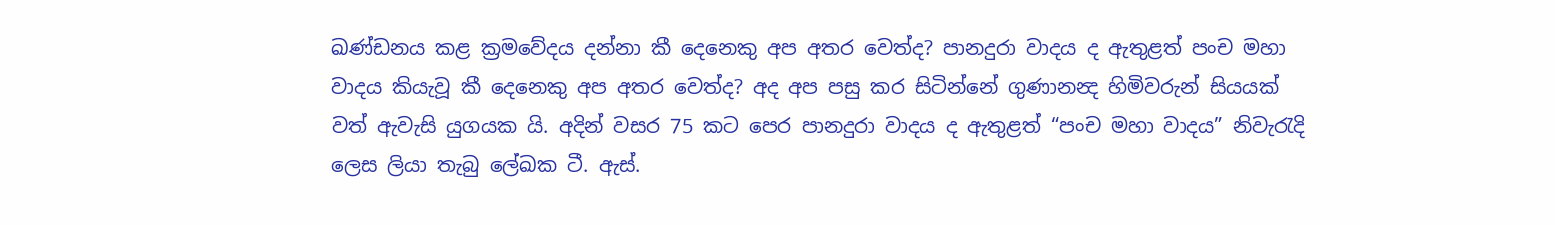ඛණ්ඩනය කළ ක්‍රමවේදය දන්නා කී දෙනෙකු අප අතර වෙත්ද? පානදුරා වාදය ද ඇතුළත් පංච මහා වාදය කියැවූ කී දෙනෙකු අප අතර වෙත්ද? අද අප පසු කර සිටින්නේ ගුණානන්‍ද හිමිවරුන් සියයක් වත් ඇවැසි යුගයක යි. අදින් වසර 75 කට පෙර පානදුරා වාදය ද ඇතුළත් “පංච මහා වාදය” නිවැරැදි ලෙස ලියා තැබු ලේඛක ටී. ඇස්.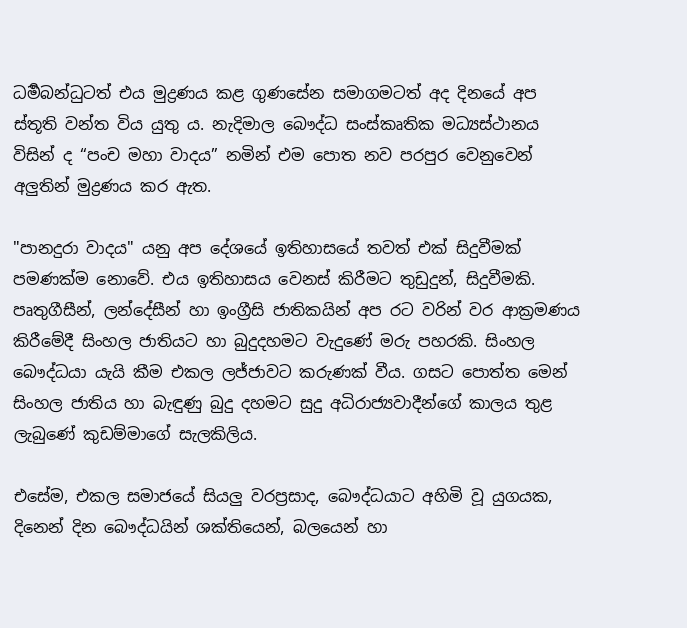ධර්‍මබන්ධුට‍ත් එය මුද්‍රණය කළ ගුණසේන සමාගමටත් අද දිනයේ අප ස්තූති වන්ත විය යුතු ය. නැදිමාල බෞද්ධ සංස්කෘතික මධ්‍යස්ථානය විසින් ද “පංච මහා වාදය” නමින් එම පොත නව පරපුර වෙනුවෙන් අලුතින් මුද්‍රණය කර ඇත.

"පානදුරා වාදය" යනු අප දේශයේ ඉතිහාසයේ තවත් එක්‌ සිදුවීමක්‌ පමණක්‌ම නොවේ. එය ඉතිහාසය වෙනස්‌ කිරීමට තුඩුදුන්, සිදුවීමකි. පෘතුගීසීන්, ලන්දේසීන් හා ඉංග්‍රීසි ජාතිකයින් අප රට වරින් වර ආක්‍රමණය කිරීමේදී සිංහල ජාතියට හා බුදුදහමට වැදුණේ මරු පහරකි. සිංහල බෞද්ධයා යැයි කීම එකල ලජ්ජාවට කරුණක්‌ වීය. ගසට පොත්ත මෙන් සිංහල ජාතිය හා බැඳුණු බුදු දහමට සුදු අධිරාජ්‍යවාදීන්ගේ කාලය තුළ ලැබුණේ කුඩම්මාගේ සැලකිලිය.

එසේම, එකල සමාජයේ සියලු වරප්‍රසාද, බෞද්ධයාට අහිමි වූ යුගයක, දිනෙන් දින බෞද්ධයින් ශක්‌තියෙන්, බලයෙන් හා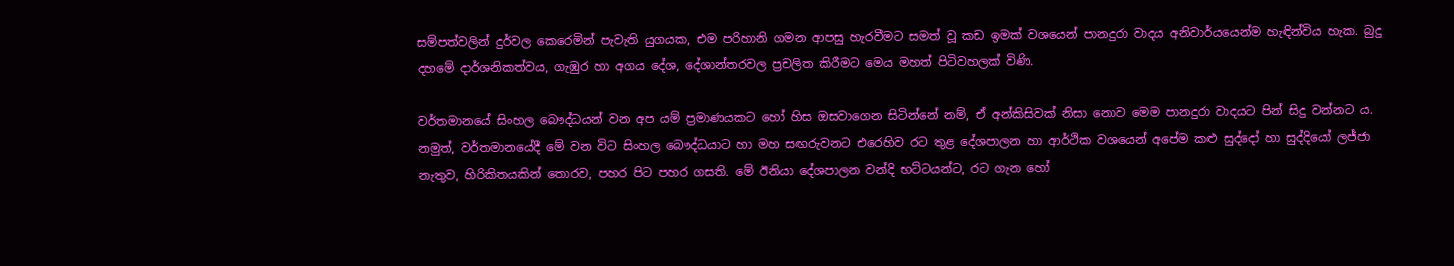සම්පත්වලින් දුර්වල කෙරෙමින් පැවැති යුගයක, එම පරිහානි ගමන ආපසු හැරවීමට සමත් වූ කඩ ඉමක්‌ වශයෙන් පානදුරා වාදය අනිවාර්යයෙන්ම හැඳින්විය හැක. බුදු දහමේ දාර්ශනිකත්වය, ගැඹුර හා අගය දේශ, දේශාන්තරවල ප්‍රචලිත කිරීමට මෙය මහත් පිටිවහලක්‌ විණි.

වර්තමානයේ සිංහල බෞද්ධයන් වන අප යම් ප්‍රමාණයකට හෝ හිස ඔසවාගෙන සිටින්නේ නම්, ඒ අන්කිසිවක්‌ නිසා නොව මෙම පානදුරා වාදයට පින් සිදු වන්නට ය. නමුත්, වර්තමානයේදී මේ වන විට සිංහල බෞද්ධයාට හා මහ සඟරුවනට එරෙහිව රට තුළ දේශපාලන හා ආර්ථික වශයෙන් අපේම කළු සුද්දෝ හා සුද්දියෝ ලජ්ජා නැතුව, හිරිකිතයකින් තොරව, පහර පිට පහර ගසති. මේ ඊනියා දේශපාලන වන්දි භට්‌ටයන්ට, රට ගැන හෝ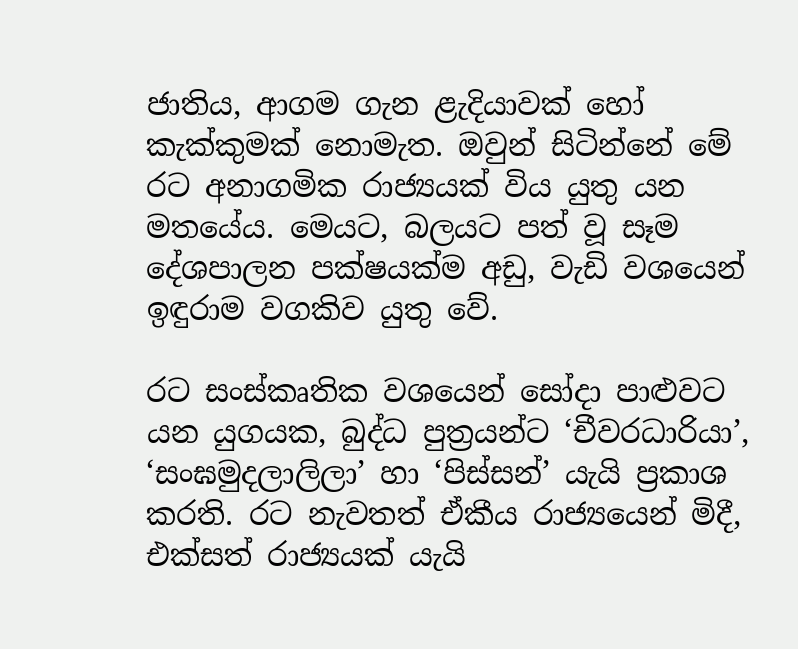ජාතිය, ආගම ගැන ළැදියාවක්‌ හෝ කැක්‌කුමක්‌ නොමැත. ඔවුන් සිටින්නේ මේ රට අනාගමික රාජ්‍යයක්‌ විය යුතු යන මතයේය. මෙයට, බලයට පත් වූ සෑම දේශපාලන පක්ෂයක්‌ම අඩු, වැඩි වශයෙන් ඉඳුරාම වගකිව යුතු වේ.

රට සංස්‌කෘතික වශයෙන් සෝදා පාළුවට යන යුගයක, බුද්ධ පුත්‍රයන්ට ‘චීවරධාරියා’, ‘සංඝමුදලාලිලා’ හා ‘පිස්‌සන්’ යැයි ප්‍රකාශ කරති. රට නැවතත් ඒකීය රාජ්‍යයෙන් මිදී, එක්‌සත් රාජ්‍යයක්‌ යැයි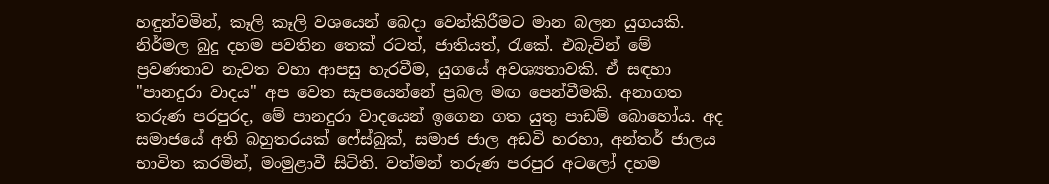හඳුන්වමින්, කෑලි කෑලි වශයෙන් බෙදා වෙන්කිරීමට මාන බලන යුගයකි. නිර්මල බුදු දහම පවතින තෙක්‌ රටත්, ජාතියත්, රැකේ. එබැවින් මේ ප්‍රවණතාව නැවත වහා ආපසු හැරවීම, යුගයේ අවශ්‍යතාවකි. ඒ සඳහා "පානදුරා වාදය" අප වෙත සැපයෙන්නේ ප්‍රබල මඟ පෙන්වීමකි. අනාගත තරුණ පරපුරද, මේ පානදුරා වාදයෙන් ඉගෙන ගත යුතු පාඩම් බොහෝය. අද සමාජයේ අති බහුතරයක්‌ ෆේස්‌බුක්‌, සමාජ ජාල අඩවි හරහා, අන්තර් ජාලය භාවිත කරමින්, මංමුළාවී සිටිති. වත්මන් තරුණ පරපුර අටලෝ දහම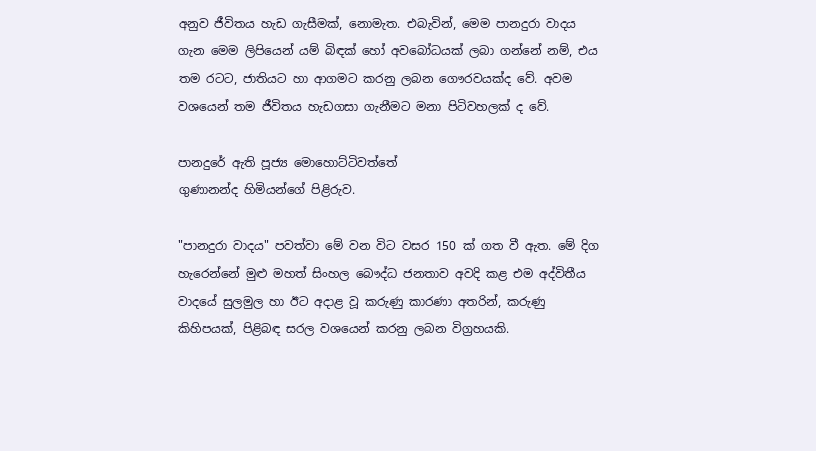අනුව ජීවිතය හැඩ ගැසීමක්‌, නොමැත. එබැවින්, මෙම පානදුරා වාදය ගැන මෙම ලිපියෙන් යම් බිඳක්‌ හෝ අවබෝධයක්‌ ලබා ගන්නේ නම්, එය තම රටට, ජාතියට හා ආගමට කරනු ලබන ගෞරවයක්‌ද වේ. අවම වශයෙන් තම ජීවිතය හැඩගසා ගැනීමට මනා පිටිවහලක්‌ ද වේ.

පානදුරේ ඇති පූජ්‍ය මොහොට්ටිවත්තේ
ගුණානන්ද හිමියන්ගේ පිළිරුව.

"පානදුරා වාදය" පවත්වා මේ වන විට වසර 150 ක්‌ ගත වී ඇත. මේ දිග හැරෙන්නේ මුළු මහත් සිංහල බෞද්ධ ජනතාව අවදි කළ එම අද්විතීය වාදයේ සුලමුල හා ඊට අදාළ වූ කරුණු කාරණා අතරින්, කරුණු කිහිපයක්‌, පිළිබඳ සරල වශයෙන් කරනු ලබන විග්‍රහයකි.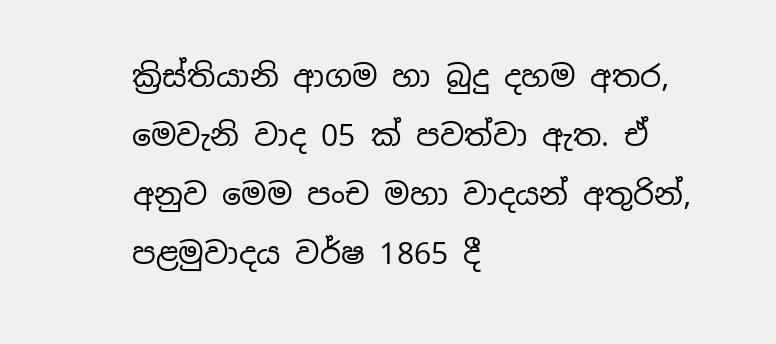ක්‍රිස්‌තියානි ආගම හා බුදු දහම අතර, මෙවැනි වාද 05 ක්‌ පවත්වා ඇත. ඒ අනුව මෙම පංච මහා වාදයන් අතුරින්, පළමුවාදය වර්ෂ 1865 දී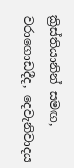ක්‍රිස්‌තියානින් සමඟ, වරාගොඩදීද, දෙවැනිවාදය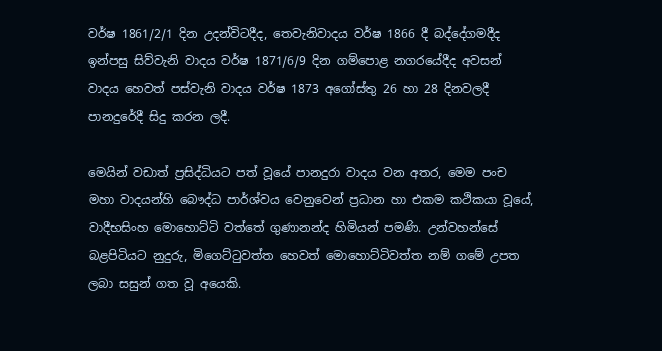වර්ෂ 1861/2/1 දින උදන්විටදීද, තෙවැනිවාදය වර්ෂ 1866 දී බද්දේගමදීද ඉන්පසු සිව්වැනි වාදය වර්ෂ 1871/6/9 දින ගම්පොළ නගරයේදීද අවසන් වාදය හෙවත් පස්‌වැනි වාදය වර්ෂ 1873 අගෝස්‌තු 26 හා 28 දිනවලදී පානදුරේදී සිදු කරන ලදී.

මෙයින් වඩාත් ප්‍රසිද්ධියට පත් වූයේ පානදුරා වාදය වන අතර, මෙම පංච මහා වාදයන්හි බෞද්ධ පාර්ශ්වය වෙනුවෙන් ප්‍රධාන හා එකම කථිකයා වූයේ, වාදීභසිංහ මොහොට්‌ටි වත්තේ ගුණානන්ද හිමියන් පමණි. උන්වහන්සේ බළපිටියට නුදුරු, මිගෙට්‌ටුවත්ත හෙවත් මොහොට්‌ටිවත්ත නම් ගමේ උපත ලබා සසුන් ගත වූ අයෙකි.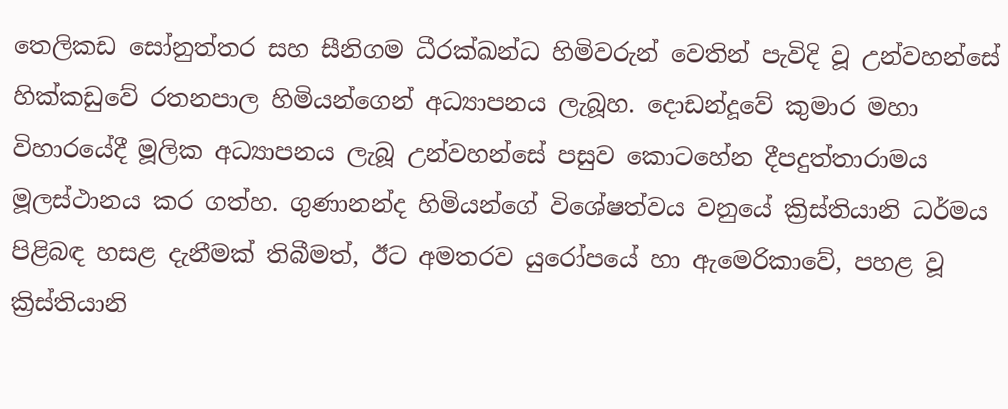තෙලිකඩ සෝනුත්තර සහ සීනිගම ධීරක්‌ඛන්ධ හිමිවරුන් වෙතින් පැවිදි වූ උන්වහන්සේ හික්‌කඩුවේ රතනපාල හිමියන්ගෙන් අධ්‍යාපනය ලැබූහ. දොඩන්දූවේ කුමාර මහා විහාරයේදී මූලික අධ්‍යාපනය ලැබූ උන්වහන්සේ පසුව කොටහේන දීපදුත්තාරාමය මූලස්‌ථානය කර ගත්හ. ගුණානන්ද හිමියන්ගේ විශේෂත්වය වනුයේ ක්‍රිස්‌තියානි ධර්මය පිළිබඳ හසළ දැනීමක්‌ තිබීමත්, ඊට අමතරව යුරෝපයේ හා ඇමෙරිකාවේ, පහළ වූ ක්‍රිස්‌තියානි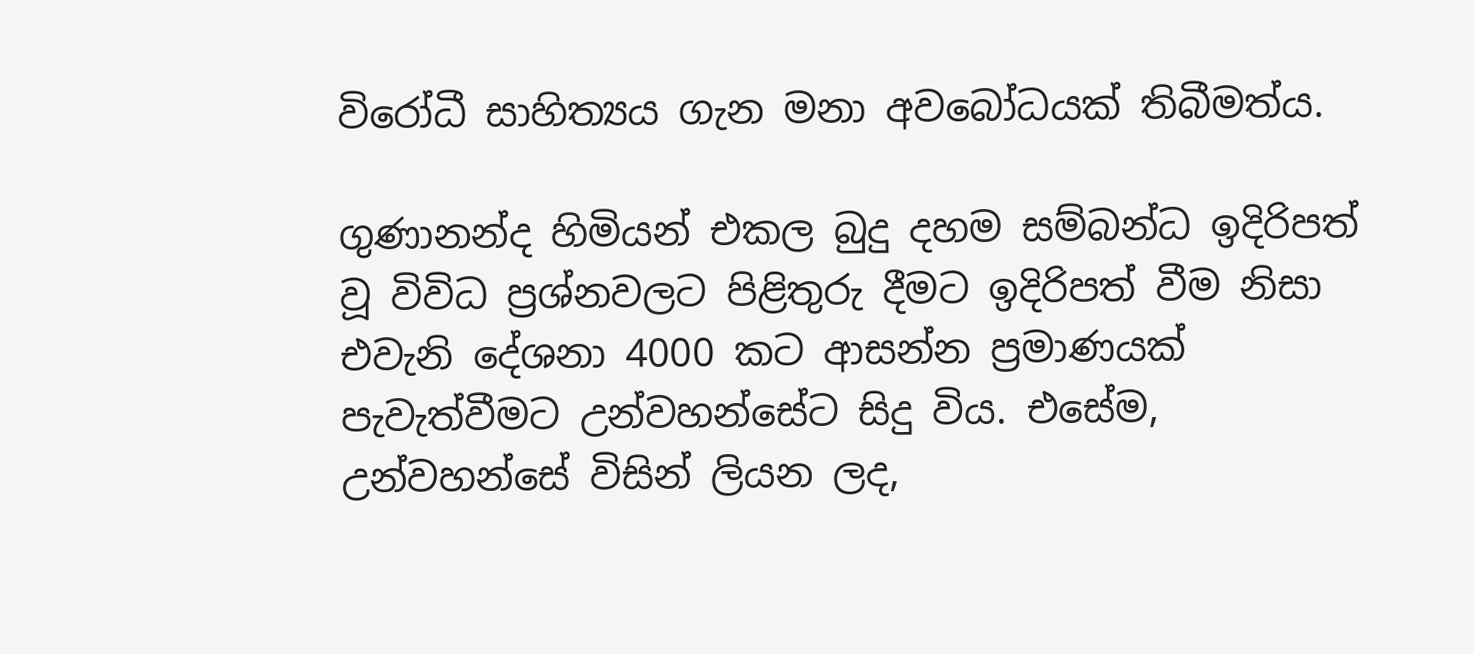විරෝධී සාහිත්‍යය ගැන මනා අවබෝධයක්‌ තිබීමත්ය.

ගුණානන්ද හිමියන් එකල බුදු දහම සම්බන්ධ ඉදිරිපත් වූ විවිධ ප්‍රශ්නවලට පිළිතුරු දීමට ඉදිරිපත් වීම නිසා එවැනි දේශනා 4000 කට ආසන්න ප්‍රමාණයක්‌ පැවැත්වීමට උන්වහන්සේට සිදු විය. එසේම, උන්වහන්සේ විසින් ලියන ලද,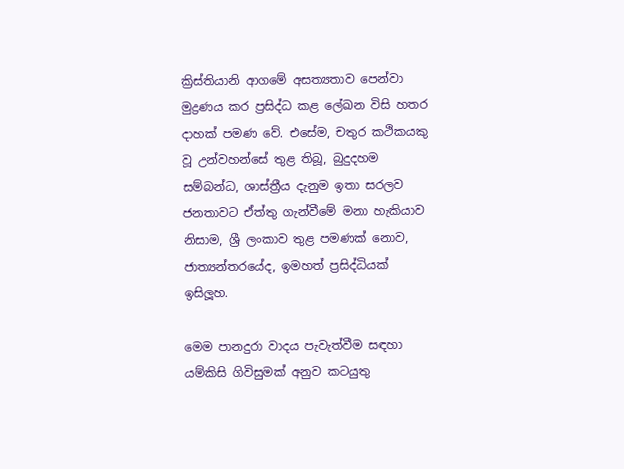ක්‍රිස්‌තියානි ආගමේ අසත්‍යතාව පෙන්වා මුද්‍රණය කර ප්‍රසිද්ධ කළ ලේඛන විසි හතර දාහක්‌ පමණ වේ. එසේම, චතුර කථිකයකු වූ උන්වහන්සේ තුළ තිබූ, බුදුදහම සම්බන්ධ, ශාස්‌ත්‍රීය දැනුම ඉතා සරලව ජනතාවට ඒත්තු ගැන්වීමේ මනා හැකියාව නිසාම, ශ්‍රී ලංකාව තුළ පමණක්‌ නොව, ජාත්‍යන්තරයේද, ඉමහත් ප්‍රසිද්ධියක් ඉසිලූහ.

මෙම පානදුරා වාදය පැවැත්වීම සඳහා යම්කිසි ගිවිසුමක්‌ අනුව කටයුතු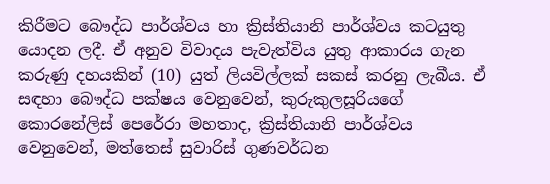කිරීමට බෞද්ධ පාර්ශ්වය හා ක්‍රිස්‌තියානි පාර්ශ්වය කටයුතු යොදන ලදී. ඒ අනුව විවාදය පැවැත්විය යුතු ආකාරය ගැන කරුණු දහයකින් (10) යුත් ලියවිල්ලක්‌ සකස්‌ කරනු ලැබීය. ඒ සඳහා බෞද්ධ පක්ෂය වෙනුවෙන්, කුරුකුලසූරියගේ කොරනේලිස්‌ පෙරේරා මහතාද, ක්‍රිස්‌තියානි පාර්ශ්වය වෙනුවෙන්, මත්තෙස්‌ සුවාරිස්‌ ගුණවර්ධන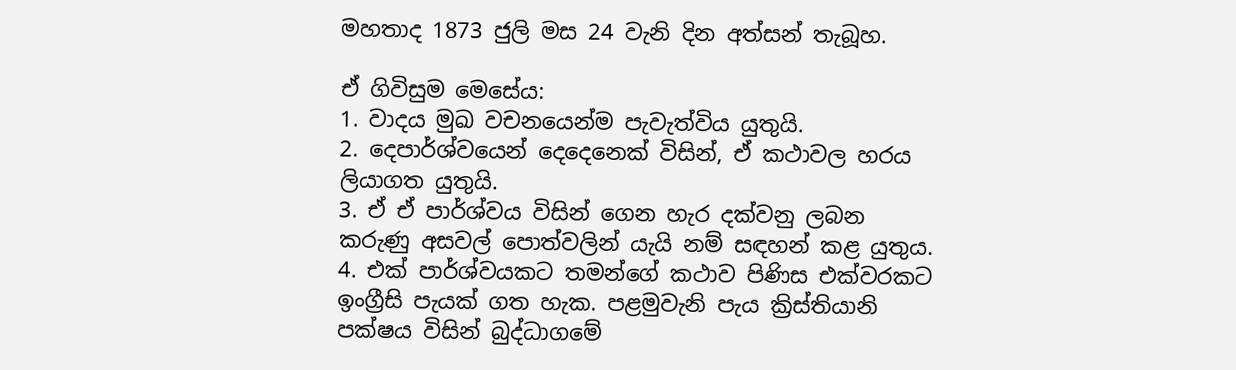මහතාද 1873 ජුලි මස 24 වැනි දින අත්සන් තැබූහ.

ඒ ගිවිසුම මෙසේය:
1. වාදය මුඛ වචනයෙන්ම පැවැත්විය යුතුයි.
2. දෙපාර්ශ්වයෙන් දෙදෙනෙක්‌ විසින්, ඒ කථාවල හරය ලියාගත යුතුයි.
3. ඒ ඒ පාර්ශ්වය විසින් ගෙන හැර දක්‌වනු ලබන කරුණු අසවල් පොත්වලින් යැයි නම් සඳහන් කළ යුතුය.
4. එක්‌ පාර්ශ්වයකට තමන්ගේ කථාව පිණිස එක්‌වරකට ඉංග්‍රීසි පැයක්‌ ගත හැක. පළමුවැනි පැය ක්‍රිස්‌තියානි පක්ෂය විසින් බුද්ධාගමේ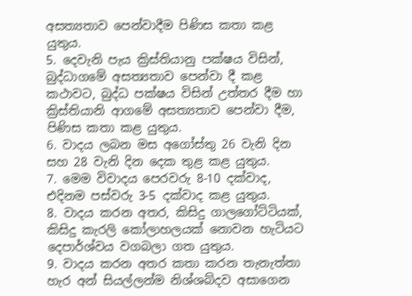අසත්‍යතාව පෙන්වාදීම පිණිස කතා කළ යුතුය.
5. දෙවැනි පැය ක්‍රිස්‌තියානු පක්ෂය විසින්, බුද්ධාගමේ අසත්‍යතාව පෙන්වා දී කළ කථාවට, බුද්ධ පක්ෂය විසින් උත්තර දීම හා ක්‍රිස්‌තියානි ආගමේ අසත්‍යතාව පෙන්වා දීම, පිණිස කතා කළ යුතුය.
6. වාදය ලබන මස අගෝස්‌තු 26 වැනි දින සහ 28 වැනි දින දෙක තුළ කළ යුතුය.
7. මෙම විවාදය පෙරවරු 8-10 දක්‌වාද, එදිනම පස්‌වරු 3-5 දක්‌වාද කළ යුතුය.
8. වාදය කරන අතර, කිසිදු ගාලගෝට්‌ටියක්‌, කිසිදු කැරලි කෝලාහලයක්‌ නොවන හැටියට දෙපාර්ශ්වය වගබලා ගත යුතුය.
9. වාදය කරන අතර කතා කරන තැනැත්තා හැර අන් සියල්ලන්ම නිශ්ශබ්දව අසාගෙන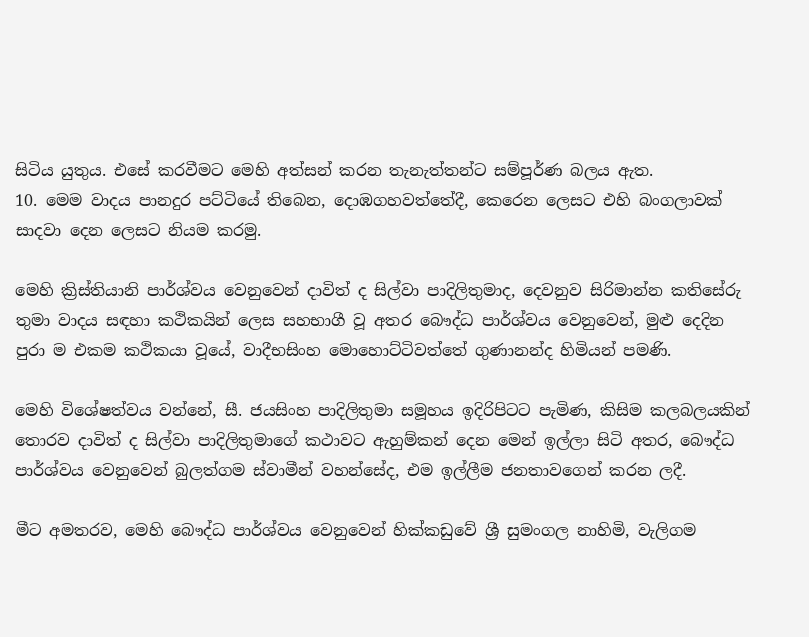සිටිය යුතුය. එසේ කරවීමට මෙහි අත්සන් කරන තැනැත්තන්ට සම්පූර්ණ බලය ඇත.
10. මෙම වාදය පානදුර පට්‌ටියේ තිබෙන, දොඹගහවත්තේදී, කෙරෙන ලෙසට එහි බංගලාවක්‌ සාදවා දෙන ලෙසට නියම කරමු.

මෙහි ක්‍රිස්‌තියානි පාර්ශ්වය වෙනුවෙන් දාවිත් ද සිල්වා පාදිලිතුමාද, දෙවනුව සිරිමාන්න කතිසේරු තුමා වාදය සඳහා කථිකයින් ලෙස සහභාගී වූ අතර බෞද්ධ පාර්ශ්වය වෙනුවෙන්, මුළු දෙදින පුරා ම එකම කථිකයා වූයේ, වාදීභසිංහ මොහොට්‌ටිවත්තේ ගුණානන්ද හිමියන් පමණි.

මෙහි විශේෂත්වය වන්නේ, සී. ජයසිංහ පාදිලිතුමා සමූහය ඉදිරිපිටට පැමිණ, කිසිම කලබලයකින් තොරව දාවිත් ද සිල්වා පාදිලිතුමාගේ කථාවට ඇහුම්කන් දෙන මෙන් ඉල්ලා සිටි අතර, බෞද්ධ පාර්ශ්වය වෙනුවෙන් බුලත්ගම ස්‌වාමීන් වහන්සේද, එම ඉල්ලීම ජනතාවගෙන් කරන ලදී.

මීට අමතරව, මෙහි බෞද්ධ පාර්ශ්වය වෙනුවෙන් හික්‌කඩුවේ ශ්‍රී සුමංගල නාහිමි, වැලිගම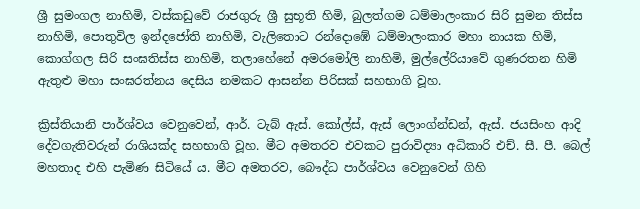ශ්‍රී සුමංගල නාහිමි, වස්‌කඩුවේ රාජගුරු ශ්‍රී සුභූති හිමි, බුලත්ගම ධම්මාලංකාර සිරි සුමන තිස්‌ස නාහිමි, පොතුවිල ඉන්දජෝති නාහිමි, වැලිතොට රන්දොඹේ ධම්මාලංකාර මහා නායක හිමි, කොග්ගල සිරි සංඝතිස්‌ස නාහිමි, තලාහේනේ අමරමෝලි නාහිමි, මුල්ලේරියාවේ ගුණරතන හිමි ඇතුළු මහා සංඝරත්නය දෙසිය නමකට ආසන්න පිරිසක්‌ සහභාගි වූහ.

ක්‍රිස්‌තියානි පාර්ශ්වය වෙනුවෙන්, ආර්. ටැබ් ඇස්‌. කෝල්ස්‌, ඇස්‌ ලොංග්න්ඩන්, ඇස්‌. ජයසිංහ ආදි දේවගැතිවරුන් රාශියක්‌ද සහභාගි වූහ. මීට අමතරව එවකට පුරාවිද්‍යා අධිකාරි එච්. සී. පී. බෙල් මහතාද එහි පැමිණ සිටියේ ය. මීට අමතරව, බෞද්ධ පාර්ශ්වය වෙනුවෙන් ගිහි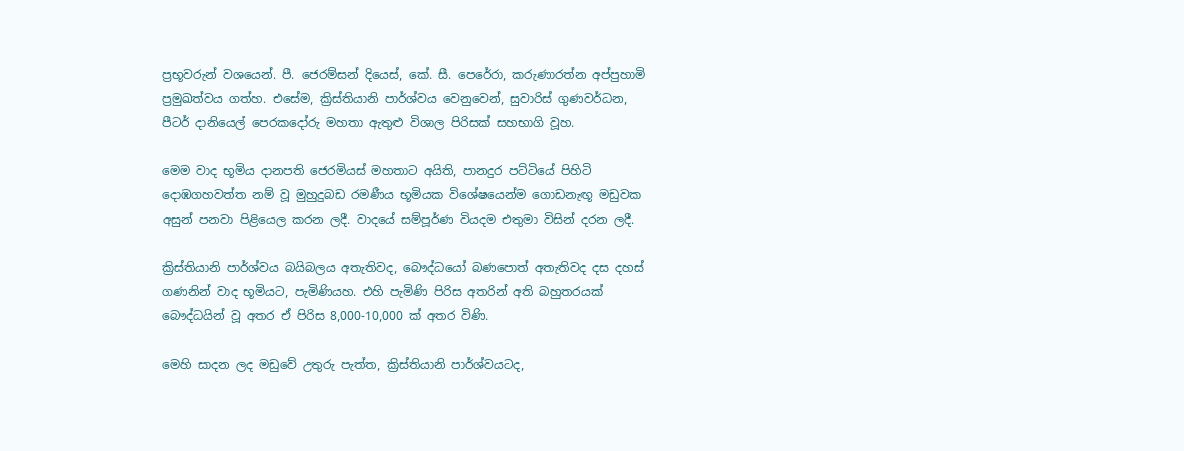ප්‍රභූවරුන් වශයෙන්. පී. ජෙරම්සන් දියෙස්‌, කේ. සී. පෙරේරා, කරුණාරත්න අප්පුහාමි ප්‍රමුඛත්වය ගත්හ. එසේම, ක්‍රිස්‌තියානි පාර්ශ්වය වෙනුවෙන්, සුවාරිස්‌ ගුණවර්ධන, පීටර් දානියෙල් පෙරකදෝරු මහතා ඇතුළු විශාල පිරිසක්‌ සහභාගි වූහ.

මෙම වාද භූමිය දානපති ජෙරමියස්‌ මහතාට අයිති, පානදුර පට්‌ටියේ පිහිටි දොඹගහවත්ත නම් වූ මුහුදුබඩ රමණීය භූමියක විශේෂයෙන්ම ගොඩනැඟූ මඩුවක අසුන් පනවා පිළියෙල කරන ලදී. වාදයේ සම්පූර්ණ වියදම එතුමා විසින් දරන ලදී.

ක්‍රිස්‌තියානි පාර්ශ්වය බයිබලය අතැතිවද, බෞද්ධයෝ බණපොත් අතැතිවද දස දහස්‌ ගණනින් වාද භූමියට, පැමිණියහ. එහි පැමිණි පිරිස අතරින් අති බහුතරයක්‌ බෞද්ධයින් වූ අතර ඒ පිරිස 8,000-10,000 ක්‌ අතර විණි.

මෙහි සාදන ලද මඩුවේ උතුරු පැත්ත, ක්‍රිස්‌තියානි පාර්ශ්වයටද,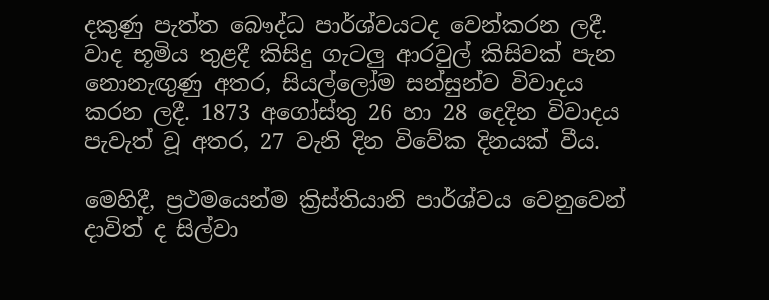දකුණු පැත්ත බෞද්ධ පාර්ශ්වයටද වෙන්කරන ලදී. වාද භූමිය තුළදී කිසිදු ගැටලු ආරවුල් කිසිවක්‌ පැන නොනැඟුණු අතර, සියල්ලෝම සන්සුන්ව විවාදය කරන ලදී. 1873 අගෝස්‌තු 26 හා 28 දෙදින විවාදය පැවැත් වූ අතර, 27 වැනි දින විවේක දිනයක්‌ වීය.

මෙහිදී, ප්‍රථමයෙන්ම ක්‍රිස්‌තියානි පාර්ශ්වය වෙනුවෙන් දාවිත් ද සිල්වා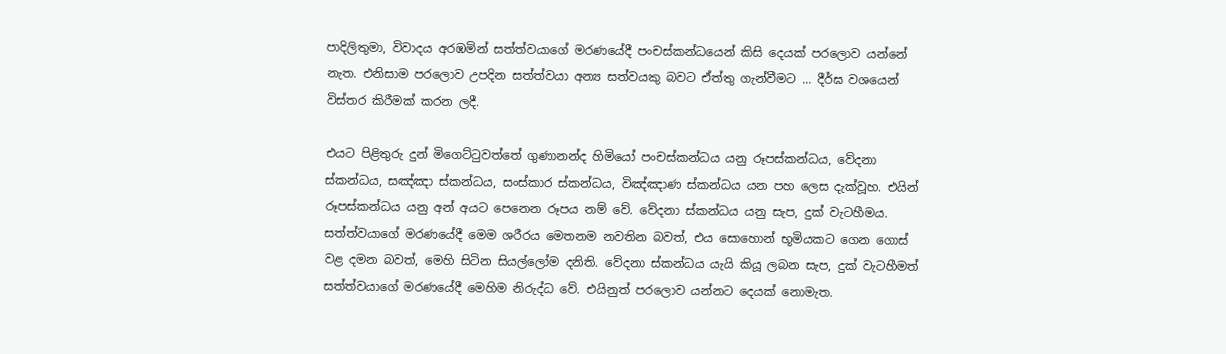පාදිලිතුමා, විවාදය අරඹමින් සත්ත්වයාගේ මරණයේදී පංචස්‌කන්ධයෙන් කිසි දෙයක්‌ පරලොව යන්නේ නැත. එනිසාම පරලොව උපදින සත්ත්වයා අන්‍ය සත්වයකු බවට ඒත්තු ගැන්වීමට ... දීර්ඝ වශයෙන් විස්‌තර කිරීමක්‌ කරන ලදී.

එයට පිළිතුරු දුන් මිගෙට්‌ටුවත්තේ ගුණානන්ද හිමියෝ පංචස්‌කන්ධය යනු රූපස්‌කන්ධය, වේදනා ස්‌කන්ධය, සඤ්ඤා ස්‌කන්ධය, සංස්‌කාර ස්‌කන්ධය, විඤ්ඤාණ ස්‌කන්ධය යන පහ ලෙස දැක්වූහ. එයින් රූපස්‌කන්ධය යනු අන් අයට පෙනෙන රූපය නම් වේ. වේදනා ස්‌කන්ධය යනු සැප, දුක්‌ වැටහීමය. සත්ත්වයාගේ මරණයේදී මෙම ශරීරය මෙතනම නවතින බවත්, එය සොහොන් භූමියකට ගෙන ගොස්‌ වළ දමන බවත්, මෙහි සිටින සියල්ලෝම දනිති. වේදනා ස්‌කන්ධය යැයි කියූ ලබන සැප, දුක්‌ වැටහීමත් සත්ත්වයාගේ මරණයේදී මෙහිම නිරුද්ධ වේ. එයිනුත් පරලොව යන්නට දෙයක්‌ නොමැත.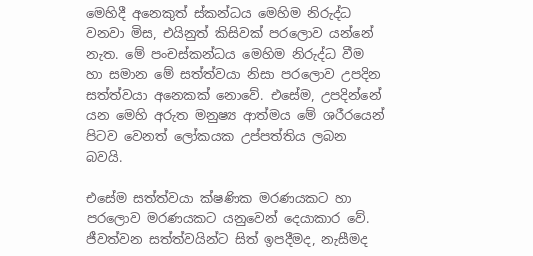මෙහිදී අනෙකුත් ස්‌කන්ධය මෙහිම නිරුද්ධ වනවා මිස, එයිනුත් කිසිවක්‌ පරලොව යන්නේ නැත. මේ පංචස්‌කන්ධය මෙහිම නිරුද්ධ වීම හා සමාන මේ සත්ත්වයා නිසා පරලොව උපදින සත්ත්වයා අනෙකක්‌ නොවේ. එසේම, උපදින්නේ යන මෙහි අරුත මනුෂ්‍ය ආත්මය මේ ශරීරයෙන් පිටව වෙනත් ලෝකයක උප්පත්තිය ලබන බවයි.

එසේම සත්ත්වයා ක්ෂණික මරණයකට හා පරලොව මරණයකට යනුවෙන් දෙයාකාර වේ. ජීවත්වන සත්ත්වයින්ට සිත් ඉපදීමද, නැසීමද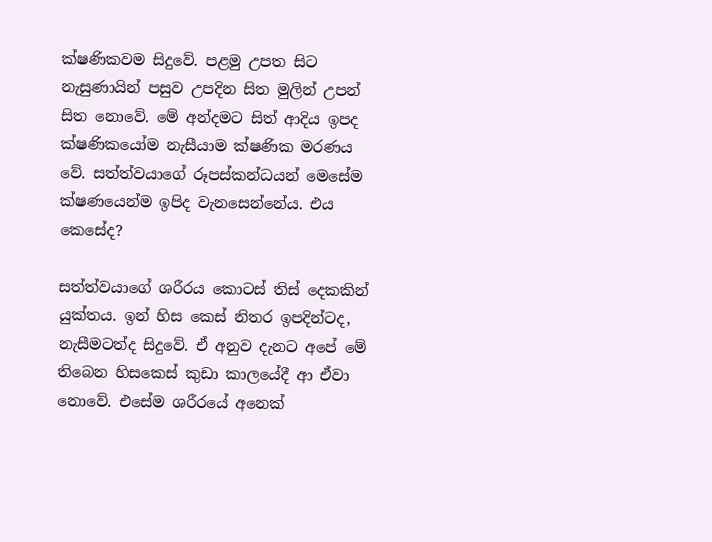ක්ෂණිකවම සිදුවේ. පළමු උපත සිට නැසුණායින් පසුව උපදින සිත මුලින් උපන් සිත නොවේ. මේ අන්දමට සිත් ආදිය ඉපද ක්ෂණිකයෝම නැසීයාම ක්ෂණික මරණය වේ. සත්ත්වයාගේ රූපස්‌කන්ධයන් මෙසේම ක්ෂණයෙන්ම ඉපිද වැනසෙන්නේය. එය කෙසේද?

සත්ත්වයාගේ ශරීරය කොටස්‌ තිස්‌ දෙකකින් යුක්‌තය. ඉන් හිස කෙස්‌ නිතර ඉපදින්ටද, නැසීමටත්ද සිදුවේ. ඒ අනුව දැනට අපේ මේ තිබෙන හිසකෙස්‌ කුඩා කාලයේදී ආ ඒවා නොවේ. එසේම ශරීරයේ අනෙක්‌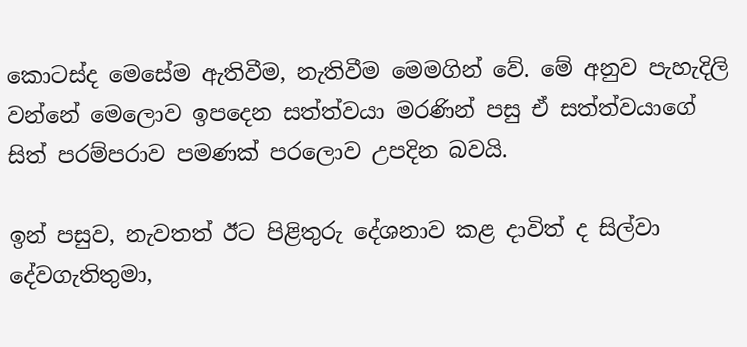කොටස්‌ද මෙසේම ඇතිවීම, නැතිවීම මෙමගින් වේ. මේ අනුව පැහැදිලි වන්නේ මෙලොව ඉපදෙන සත්ත්වයා මරණින් පසු ඒ සත්ත්වයාගේ සිත් පරම්පරාව පමණක්‌ පරලොව උපදින බවයි.

ඉන් පසුව, නැවතත් ඊට පිළිතුරු දේශනාව කළ දාවිත් ද සිල්වා දේවගැතිතුමා,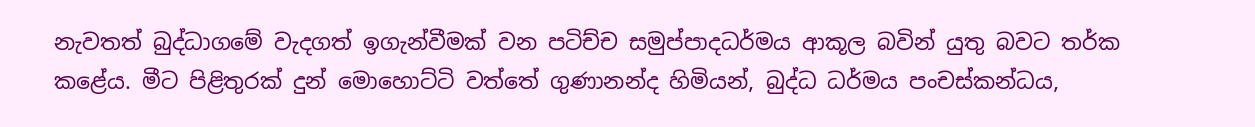නැවතත් බුද්ධාගමේ වැදගත් ඉගැන්වීමක්‌ වන පටිච්ච සමුප්පාදධර්මය ආකූල බවින් යුතු බවට තර්ක කළේය. මීට පිළිතුරක්‌ දුන් මොහොට්‌ටි වත්තේ ගුණානන්ද හිමියන්, බුද්ධ ධර්මය පංචස්‌කන්ධය,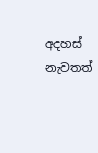අදහස්‌ නැවතත්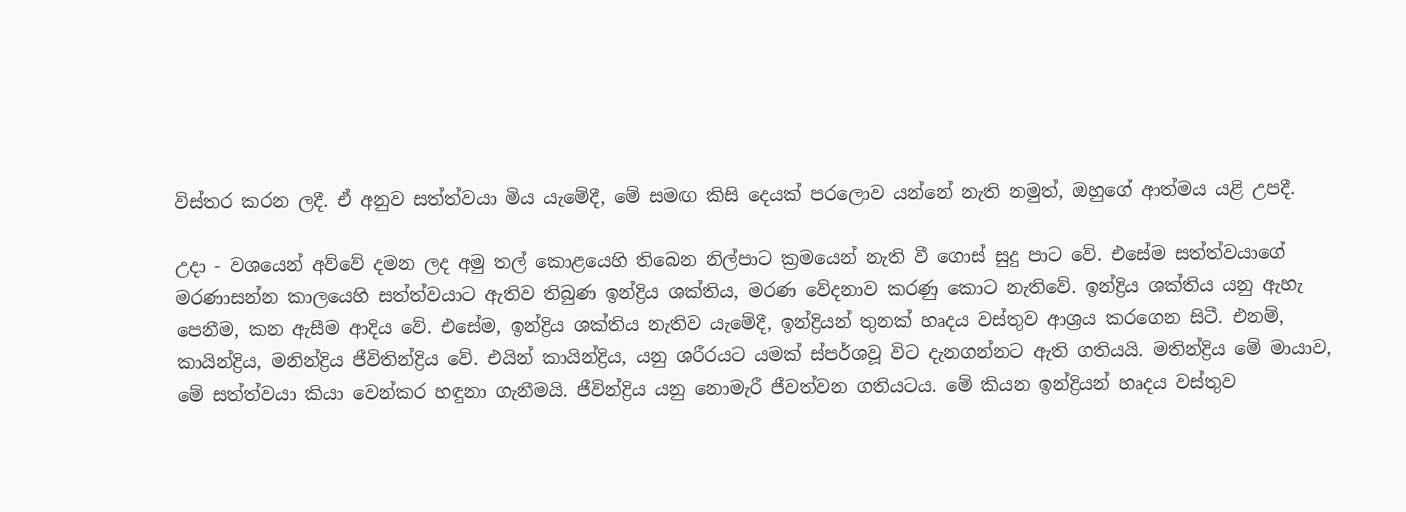විස්‌තර කරන ලදී. ඒ අනුව සත්ත්වයා මිය යැමේදී, මේ සමඟ කිසි දෙයක්‌ පරලොව යන්නේ නැති නමුත්, ඔහුගේ ආත්මය යළි උපදී.

උදා - වශයෙන් අව්වේ දමන ලද අමු තල් කොළයෙහි තිබෙන නිල්පාට ක්‍රමයෙන් නැති වී ගොස්‌ සුදු පාට වේ. එසේම සත්ත්වයාගේ මරණාසන්න කාලයෙහි සත්ත්වයාට ඇතිව තිබුණ ඉන්ද්‍රිය ශක්‌තිය, මරණ වේදනාව කරණු කොට නැතිවේ. ඉන්ද්‍රිය ශක්‌තිය යනු ඇහැ පෙනීම, කන ඇසීම ආදිය වේ. එසේම, ඉන්ද්‍රිය ශක්‌තිය නැතිව යැමේදී, ඉන්ද්‍රියන් තුනක් හෘදය වස්‌තුව ආශ්‍රය කරගෙන සිටී. එනම්, කායින්ද්‍රිය, මනින්ද්‍රිය ජීවිතින්ද්‍රිය වේ. එයින් කායින්ද්‍රිය, යනු ශරීරයට යමක්‌ ස්‌පර්ශවූ විට දැනගන්නට ඇති ගතියයි. මතින්ද්‍රිය මේ මායාව, මේ සත්ත්වයා කියා වෙන්කර හඳුනා ගැනීමයි. ජීවින්ද්‍රිය යනු නොමැරී ජීවත්වන ගතියටය. මේ කියන ඉන්ද්‍රියන් හෘදය වස්‌තුව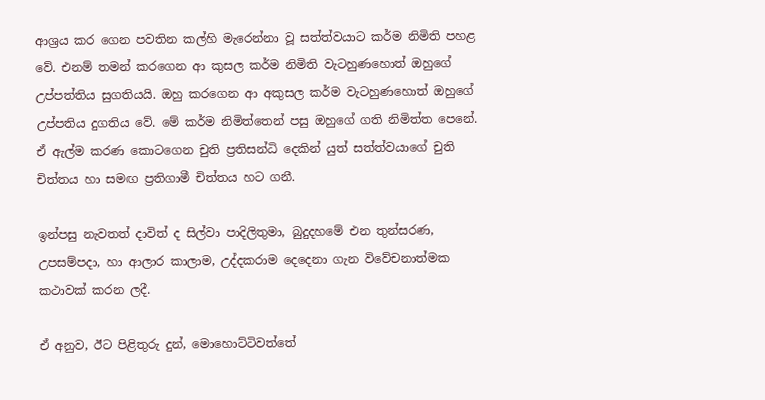ආශ්‍රය කර ගෙන පවතින කල්හි මැරෙන්නා වූ සත්ත්වයාට කර්ම නිමිති පහළ වේ. එනම් තමන් කරගෙන ආ කුසල කර්ම නිමිති වැටහුණහොත් ඔහුගේ උප්පත්තිය සුගතියයි. ඔහු කරගෙන ආ අකුසල කර්ම වැටහුණහොත් ඔහුගේ උප්පතිය දුගතිය වේ. මේ කර්ම නිමිත්තෙන් පසු ඔහුගේ ගති නිමිත්ත පෙනේ. ඒ ඇල්ම කරණ කොටගෙන චුති ප්‍රතිසන්ධි දෙකින් යුත් සත්ත්වයාගේ චුති චිත්තය හා සමඟ ප්‍රතිගාමී චිත්තය හට ගනී.

ඉන්පසු නැවතත් දාවිත් ද සිල්වා පාදිලිතුමා, බුදුදහමේ එන තුන්සරණ, උපසම්පදා, හා ආලාර කාලාම, උද්දකරාම දෙදෙනා ගැන විවේචනාත්මක කථාවක්‌ කරන ලදී.

ඒ අනුව, ඊට පිළිතුරු දුන්, මොහොට්‌ටිවත්තේ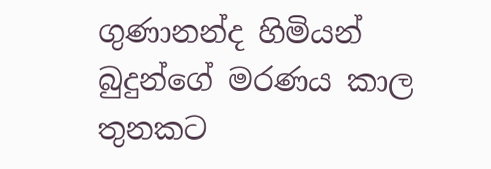ගුණානන්ද හිමියන් බුදුන්ගේ මරණය කාල තුනකට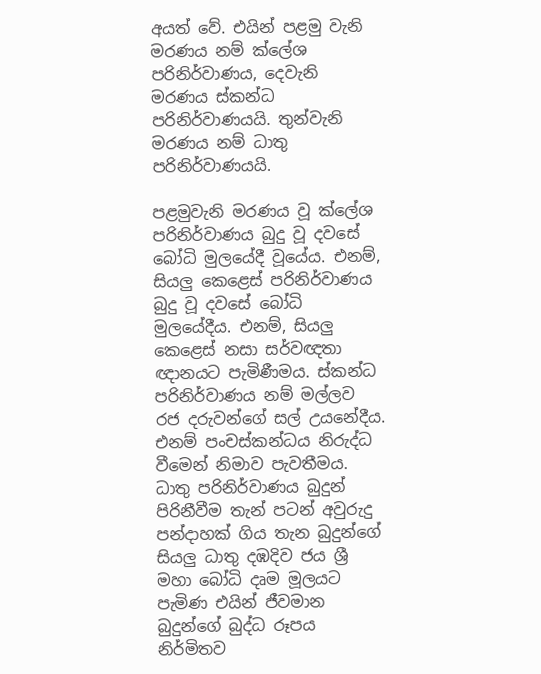අයත් වේ. එයින් පළමු වැනි මරණය නම් ක්‌ලේශ පරිනිර්වාණය, දෙවැනි මරණය ස්‌කන්ධ පරිනිර්වාණයයි. තුන්වැනි මරණය නම් ධාතු පරිනිර්වාණයයි.

පළමුවැනි මරණය වූ ක්‌ලේශ පරිනිර්වාණය බුදු වූ දවසේ බෝධි මුලයේදී වූයේය. එනම්, සියලු කෙළෙස්‌ පරිනිර්වාණය බුදු වූ දවසේ බෝධි මුලයේදීය. එනම්, සියලු කෙළෙස්‌ නසා සර්වඥතා ඥානයට පැමිණීමය. ස්‌කන්ධ පරිනිර්වාණය නම් මල්ලව රජ දරුවන්ගේ සල් උයනේදීය. එනම් පංචස්‌කන්ධය නිරුද්ධ වීමෙන් නිමාව පැවතීමය. ධාතු පරිනිර්වාණය බුදුන් පිරිනීවීම තැන් පටන් අවුරුදු පන්දාහක්‌ ගිය තැන බුදුන්ගේ සියලු ධාතු දඹදිව ජය ශ්‍රී මහා බෝධි දෘම මූලයට පැමිණ එයින් ජීවමාන බුදුන්ගේ බුද්ධ රූපය නිර්මිතව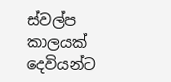ස්‌වල්ප කාලයක්‌ දෙවියන්ට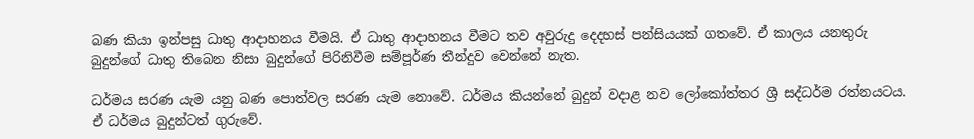බණ කියා ඉන්පසු ධාතු ආදාහනය වීමයි. ඒ ධාතු ආදාහනය වීමට තව අවුරුදු දෙදහස්‌ පන්සියයක්‌ ගතවේ. ඒ කාලය යනතුරු බුදුන්ගේ ධාතු තිබෙන නිසා බුදුන්ගේ පිරිනිවීම සම්පූර්ණ තීන්දුව වෙන්නේ නැත.

ධර්මය සරණ යැම යනු බණ පොත්වල සරණ යැම නොවේ. ධර්මය කියන්නේ බුදුන් වදාළ නව ලෝකෝත්තර ශ්‍රී සද්ධර්ම රත්නයටය. ඒ ධර්මය බුදුන්ටත් ගුරුවේ.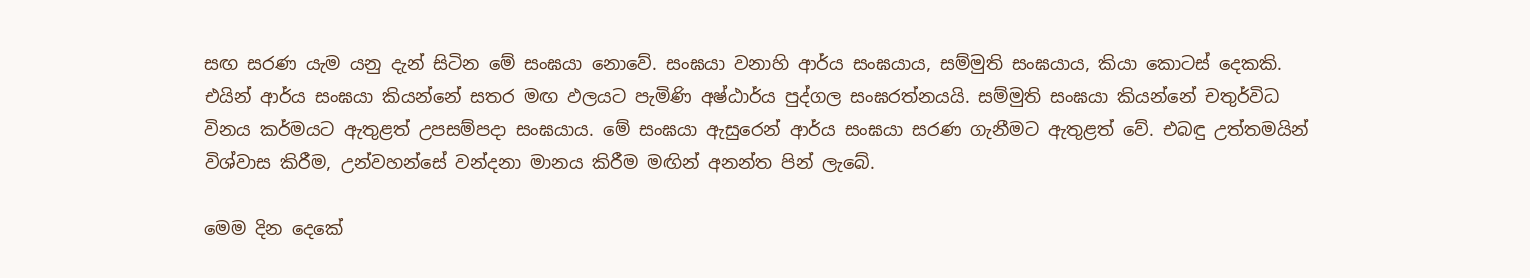සඟ සරණ යැම යනු දැන් සිටින මේ සංඝයා නොවේ. සංඝයා වනාහි ආර්ය සංඝයාය, සම්මුති සංඝයාය, කියා කොටස්‌ දෙකකි. එයින් ආර්ය සංඝයා කියන්නේ සතර මඟ ඵලයට පැමිණි අෂ්ඨාර්ය පුද්ගල සංඝරත්නයයි. සම්මුති සංඝයා කියන්නේ චතුර්විධ විනය කර්මයට ඇතුළත් උපසම්පදා සංඝයාය. මේ සංඝයා ඇසුරෙන් ආර්ය සංඝයා සරණ ගැනීමට ඇතුළත් වේ. එබඳු උත්තමයින් විශ්වාස කිරීම, උන්වහන්සේ වන්දනා මානය කිරීම මඟින් අනන්ත පින් ලැබේ.

මෙම දින දෙකේ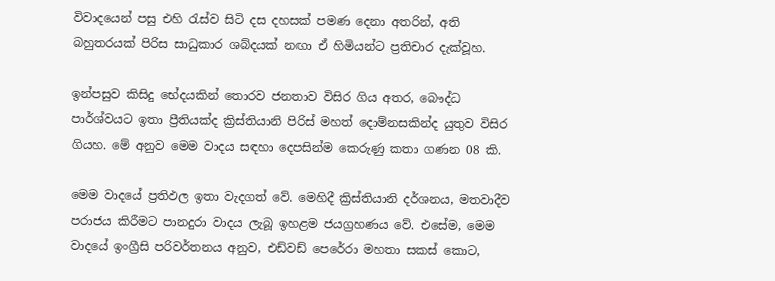විවාදයෙන් පසු එහි රැස්‌ව සිටි දස දහසක්‌ පමණ දෙනා අතරින්, අති බහුතරයක්‌ පිරිස සාධුකාර ශබ්දයක්‌ නඟා ඒ හිමියන්ට ප්‍රතිචාර දැක්‌වූහ.

ඉන්පසුව කිසිදු භේදයකින් තොරව ජනතාව විසිර ගිය අතර, බෞද්ධ පාර්ශ්වයට ඉතා ප්‍රීතියක්‌ද ක්‍රිස්‌තියානි පිරිස්‌ මහත් දොම්නසකින්ද යුතුව විසිර ගියහ. මේ අනුව මෙම වාදය සඳහා දෙපසින්ම කෙරුණු කතා ගණන 08 කි.

මෙම වාදයේ ප්‍රතිඵල ඉතා වැදගත් වේ. මෙහිදී ක්‍රිස්‌තියානි දර්ශනය, මතවාදීව පරාජය කිරීමට පානදුරා වාදය ලැබූ ඉහළම ජයග්‍රහණය වේ. එසේම, මෙම වාදයේ ඉංග්‍රීසි පරිවර්තනය අනුව, එඩ්වඩ් පෙරේරා මහතා සකස්‌ කොට,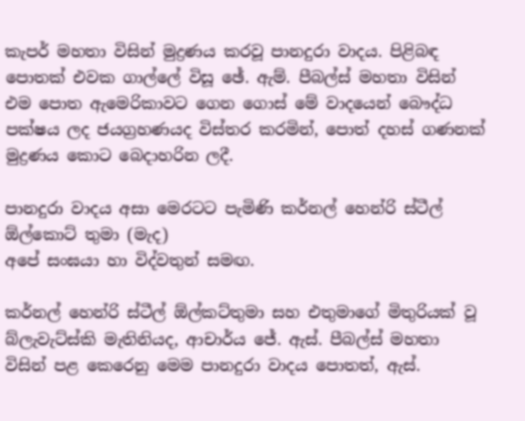කැපර් මහතා විසින් මුද්‍රණය කරවූ පානදුරා වාදය. පිළිබඳ පොතක්‌ එවක ගාල්ලේ විසූ ඡේ. ඇම්. පීබල්ස්‌ මහතා විසින් එම පොත ඇමෙරිකාවට ගෙන ගොස්‌ මේ වාදයෙන් බෞද්ධ පක්ෂය ලද ජයග්‍රහණයද විස්‌තර කරමින්, පොත් දහස්‌ ගණනක්‌ මුද්‍රණය කොට බෙදාහරින ලදී.

පානදුරා වාදය අසා මෙරටට පැමිණි කර්නල් හෙන්රි ස්ටීල් ඕල්කොට් තුමා (මැද)
අපේ සංඝයා හා විද්වතුන් සමඟ.

කර්නල් හෙන්රි ස්‌ටීල් ඕල්කට්‌තුමා සහ එතුමාගේ මිතුරියක්‌ වූ බ්ලැවැට්‌ස්‌කි මැතිනියද, ආචාර්ය ජේ. ඇස්‌. පීබල්ස්‌ මහතා විසින් පළ කෙරෙනු මෙම පානදුරා වාදය පොතත්, ඇස්‌.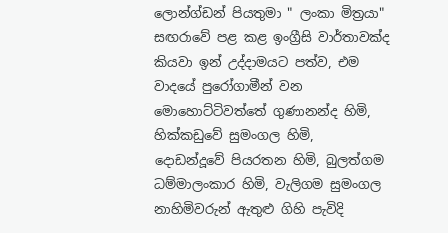ලොන්ග්ඩන් පියතුමා " ලංකා මිත්‍රයා" සඟරාවේ පළ කළ ඉංග්‍රීසි වාර්තාවක්‌ද කියවා ඉන් උද්දාමයට පත්ව, එම වාදයේ පුරෝගාමීන් වන මොහොට්‌ටිවත්තේ ගුණානන්ද හිමි, හික්‌කඩුවේ සුමංගල හිමි, දොඩන්දූවේ පියරතන හිමි, බුලත්ගම ධම්මාලංකාර හිමි, වැලිගම සුමංගල නාහිමිවරුන් ඇතුළු ගිහි පැවිදි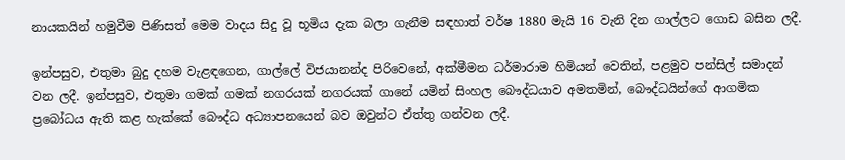නායකයින් හමුවීම පිණිසත් මෙම වාදය සිදු වූ භූමිය දැක බලා ගැනීම සඳහාත් වර්ෂ 1880 මැයි 16 වැනි දින ගාල්ලට ගොඩ බසින ලදී.

ඉන්පසුව, එතුමා බුදු දහම වැළඳගෙන, ගාල්ලේ විජයානන්ද පිරිවෙනේ, අක්‌මීමන ධර්මාරාම හිමියන් වෙතින්, පළමුව පන්සිල් සමාදන් වන ලදී. ඉන්පසුව, එතුමා ගමක්‌ ගමක්‌ නගරයක්‌ නගරයක්‌ ගානේ යමින් සිංහල බෞද්ධයාව අමතමින්, බෞද්ධයින්ගේ ආගමික ප්‍රබෝධය ඇති කළ හැක්‌කේ බෞද්ධ අධ්‍යාපනයෙන් බව ඔවුන්ට ඒත්තු ගන්වන ලදී.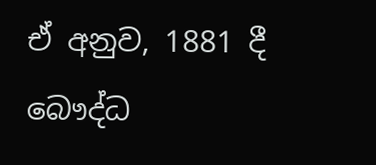ඒ අනුව, 1881 දී බෞද්ධ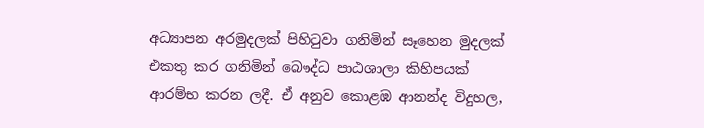අධ්‍යාපන අරමුදලක්‌ පිහිටුවා ගනිමින් සෑහෙන මුදලක්‌ එකතු කර ගනිමින් බෞද්ධ පාඨශාලා කිහිපයක්‌ ආරම්භ කරන ලදී. ඒ අනුව කොළඹ ආනන්ද විදුහල,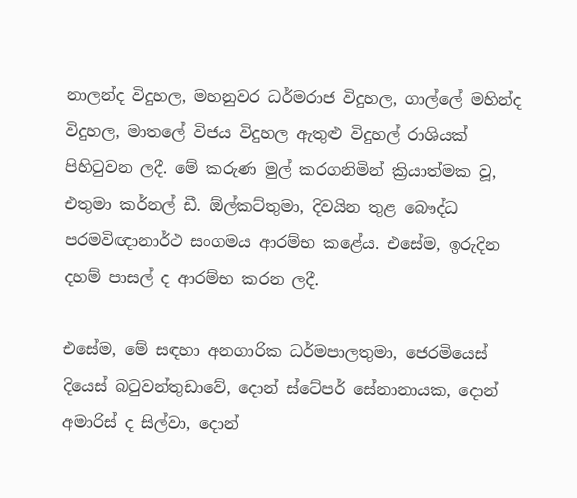නාලන්ද විදුහල, මහනුවර ධර්මරාජ විදුහල, ගාල්ලේ මහින්ද විදුහල, මාතලේ විජය විදුහල ඇතුළු විදුහල් රාශියක්‌ පිහිටුවන ලදී. මේ කරුණ මුල් කරගනිමින් ක්‍රියාත්මක වූ, එතුමා කර්නල් ඩී. ඕල්කට්‌තුමා, දිවයින තුළ බෞද්ධ පරමවිඥානාර්ථ සංගමය ආරම්භ කළේය. එසේම, ඉරුදින දහම් පාසල් ද ආරම්භ කරන ලදී.

එසේම, මේ සඳහා අනගාරික ධර්මපාලතුමා, ජෙරමියෙස්‌ දියෙස්‌ බටුවන්තුඩාවේ, දොන් ස්‌ටේපර් සේනානායක, දොන් අමාරිස්‌ ද සිල්වා, දොන්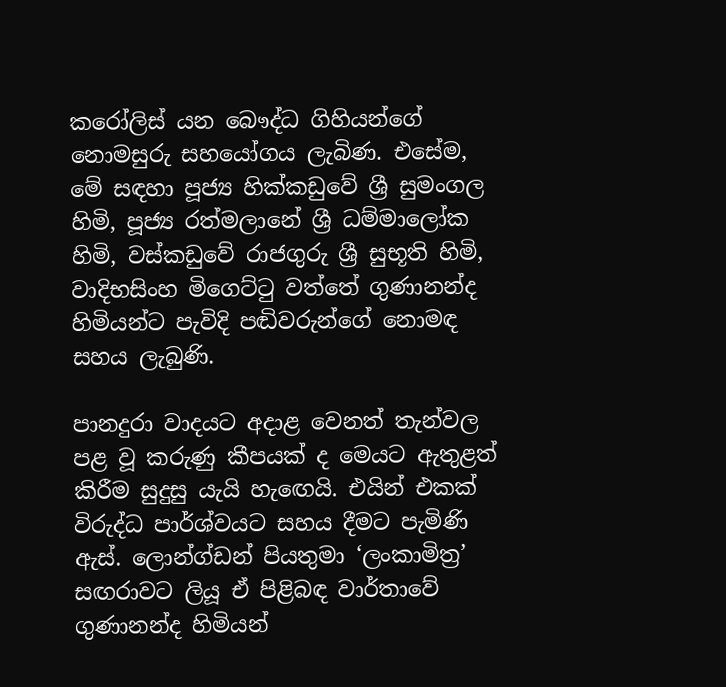කරෝලිස්‌ යන බෞද්ධ ගිහියන්ගේ නොමසුරු සහයෝගය ලැබිණ. එසේම, මේ සඳහා පූජ්‍ය හික්‌කඩුවේ ශ්‍රී සුමංගල හිමි, පූජ්‍ය රත්මලානේ ශ්‍රී ධම්මාලෝක හිමි, වස්‌කඩුවේ රාජගුරු ශ්‍රී සුභූති හිමි, වාදිභසිංහ මිගෙට්‌ටු වත්තේ ගුණානන්ද හිමියන්ට පැවිදි පඬිවරුන්ගේ නොමඳ සහය ලැබුණි.

පානදුරා වාදයට අදාළ වෙනත් තැන්වල පළ වූ කරුණු කීපයක් ද මෙයට ඇතුළත් කිරීම සුදුසු යැයි හැ‍‍ඟ‍ෙයි. එයින් එකක් විරුද්ධ පාර්ශ්වයට සහය දීමට පැමිණි ඇස්. ලොන්ග්ඩන් පියතුමා ‘ලංකාමිත්‍ර’ සඟරාවට ලියූ ඒ පිළිබඳ වාර්තාවේ ගුණානන්ද හිමියන්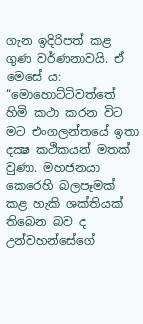ගැන ඉදිරිපත් කළ ගුණ වර්ණනාවයි. ඒ මෙසේ ය: “මොහොට්ටිවත්තේ හිමි කථා කරන විට මට එංගලන්තයේ ඉතා දක්‍ෂ කථිකයන් මතක් වුණා. මහජනයා කෙරෙහි බලපෑමක් කළ හැකි ශක්තියක් තිබෙන බව ද උන්වහන්සේගේ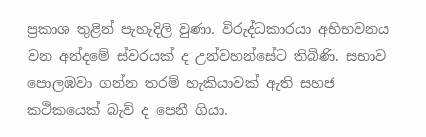ප්‍රකාශ තුළින් පැහැදිලි වුණා. විරුද්ධකාරයා අභිභවනය වන අන්දමේ ස්වරයක් ද උන්වහන්සේට තිබිණි. සභාව පොලඹවා ගන්න තරම් හැකියාවක් ඇති සහජ කථිකයෙක් බැව් ද පෙනී ගියා.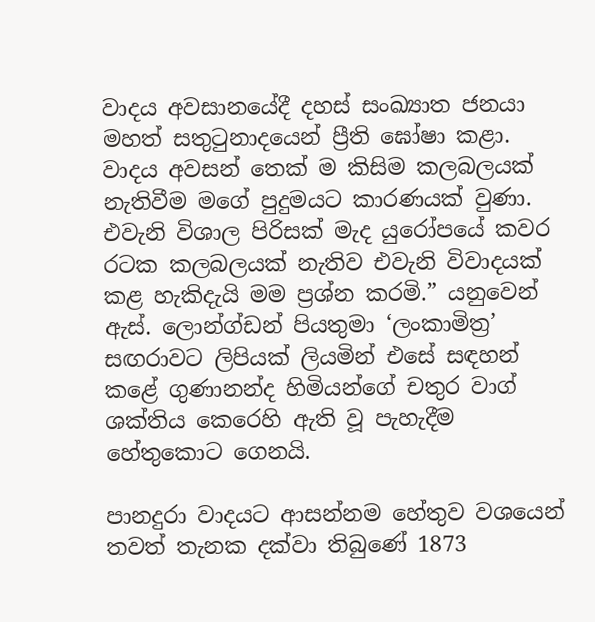වාදය අවසානයේදී දහස් සංඛ්‍යාත ජනයා මහත් සතුටුනාදයෙන් ප්‍රීති ඝෝෂා කළා. වාදය අවසන් තෙක් ම කිසිම කලබලයක් නැතිවීම මගේ පුදුමයට කාරණයක් වුණා. එවැනි විශාල පිරිසක් මැද යුරෝපයේ කවර රටක කලබලයක් නැතිව එවැනි විවාදයක් කළ හැකිදැයි මම ප්‍රශ්න කරමි.” යනුවෙන් ඇස්. ලොන්ග්ඩන් පියතුමා ‘ලංකාමිත්‍ර’ සඟරාවට ලිපියක් ලියමින් එසේ සඳහන් කළේ ගුණානන්ද හිමියන්ගේ චතුර වාග් ශක්තිය කෙරෙහි ඇති වූ පැහැදීම හේතුකොට ගෙනයි.

පානදුරා වාදයට ආසන්නම හේතුව වශයෙන් තවත් තැනක දක්වා තිබු‍ණේ 1873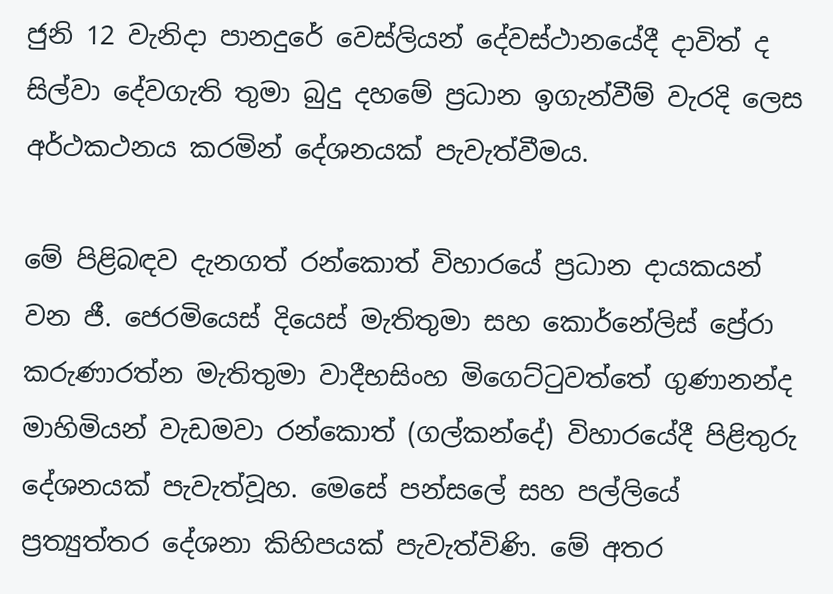ජුනි 12 වැනිදා පානදුරේ වෙස්ලියන් දේවස්ථානයේදී දාවිත් ද සිල්වා දේවගැති තුමා බුදු දහමේ ප්‍රධාන ඉගැන්වීම් වැරදි ලෙස අර්ථකථනය කරමින් දේශනයක් පැවැත්වීමය.

මේ පිළිබඳව දැනගත් රන්කොත් විහාරයේ ප්‍රධාන දායකයන් වන ජී. ජෙරමියෙස් දියෙස් මැතිතුමා සහ කොර්නේලිස් ප්‍රේරා කරුණාරත්න මැතිතුමා වාදීභසිංහ මිගෙට්ටුවත්තේ ගුණානන්ද මාහිමියන් වැඩමවා රන්කොත් (ගල්කන්දේ) විහාරයේදී පිළිතුරු දේශනයක් පැවැත්වූහ. මෙසේ පන්සලේ සහ පල්ලියේ ප්‍රත්‍යුත්තර දේශනා කිහිපයක් පැවැත්විණි. මේ අතර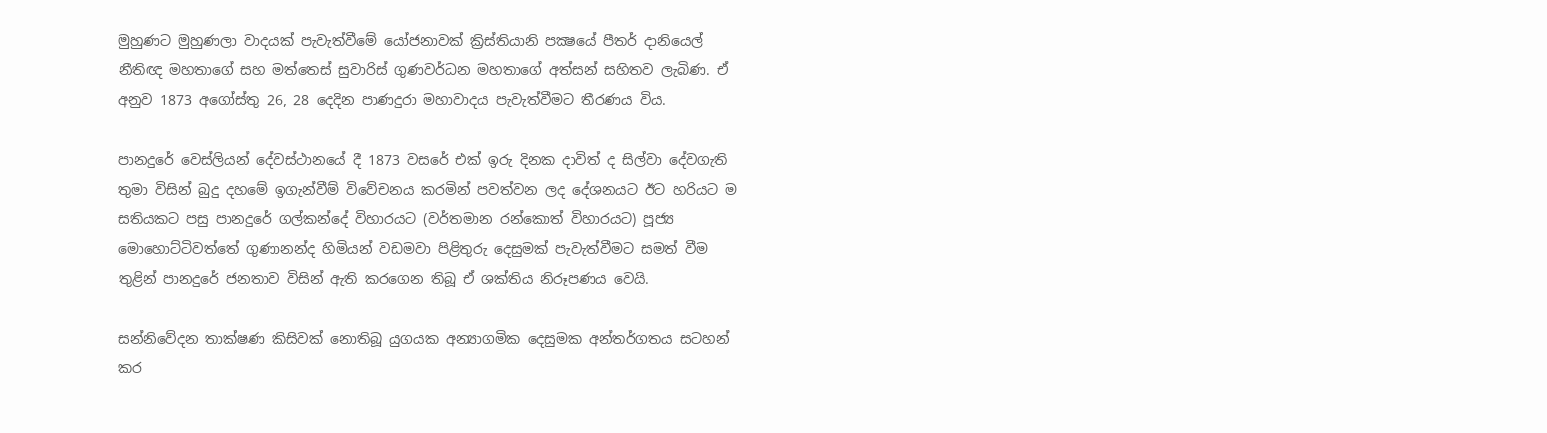මුහුණට මුහුණලා වාදයක් පැවැත්වීමේ යෝජනාවක් ක්‍රිස්තියානි පක්‍ෂයේ පීතර් දානියෙල් නීතිඥ මහතාගේ සහ මත්තෙස් සුවාරිස් ගුණවර්ධන මහතාගේ අත්සන් සහිතව ලැබිණ. ඒ අනුව 1873 අගෝස්තු 26, 28 දෙදින පාණදුරා මහාවාදය පැවැත්වීමට තීරණය විය.

පානදුරේ වෙස්ලියන් දේවස්ථානයේ දී 1873 වසරේ එක් ඉරු දිනක දාවිත් ද සිල්වා දේවගැති තුමා විසින් බුදු දහමේ ඉගැන්වීම් විවේචනය කරමින් පවත්වන ලද දේශනයට ඊට හරියට ම සතියකට පසු පානදුරේ ගල්කන්දේ විහාරයට (වර්තමාන රන්කොත් විහාරයට) පූජ්‍ය මොහොට්ටිවත්තේ ගුණානන්ද හිමියන් වඩමවා පිළිතුරු දෙසුමක් පැවැත්වීමට සමත් වීම තුළින් පානදුරේ ජනතාව විසින් ඇති කරගෙන තිබූ ඒ ශක්තිය නිරූපණය වෙයි.

සන්නිවේදන තාක්ෂණ කිසිවක් නොතිබූ යුගයක අන්‍යාගමික දෙසුමක අන්තර්ගතය සටහන් කර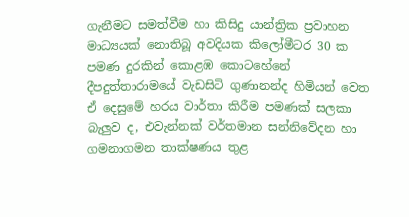ගැනීමට සමත්වීම හා කිසිදු යාන්ත්‍රික ප්‍රවාහන මාධ්‍යයක් නොතිබූ අවදියක කිලෝමීටර 30 ක පමණ දුරකින් කොළඹ කොටහේනේ දීපදුත්තාරාමයේ වැඩසිටි ගුණානන්ද හිමියන් වෙත ඒ දෙසුමේ හරය වාර්තා කිරීම පමණක් සලකා බැලුව ද, එවැන්නක් වර්තමාන සන්නිවේදන හා ගමනාගමන තාක්ෂණය තුළ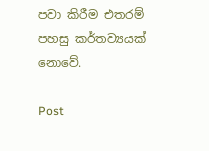පවා කිරීම එතරම් පහසු කර්තව්‍යයක් නොවේ.

Post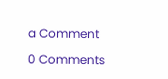a Comment

0 Comments